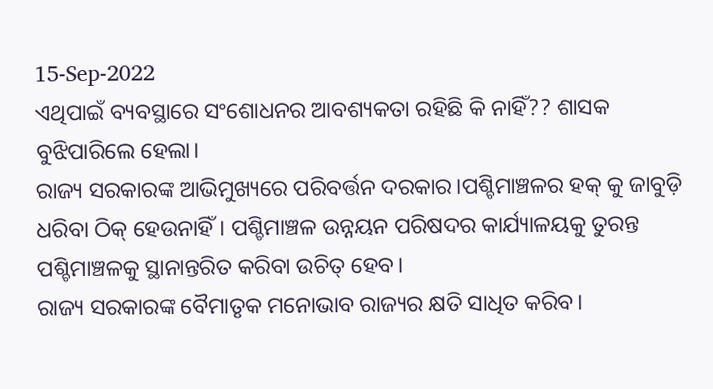15-Sep-2022
ଏଥିପାଇଁ ବ୍ୟବସ୍ଥାରେ ସଂଶୋଧନର ଆବଶ୍ୟକତା ରହିଛି କି ନାହିଁ?? ଶାସକ ବୁଝିପାରିଲେ ହେଲା।
ରାଜ୍ୟ ସରକାରଙ୍କ ଆଭିମୁଖ୍ୟରେ ପରିବର୍ତ୍ତନ ଦରକାର।ପଶ୍ଚିମାଞ୍ଚଳର ହକ୍ କୁ ଜାବୁଡ଼ି ଧରିବା ଠିକ୍ ହେଉନାହିଁ। ପଶ୍ଚିମାଞ୍ଚଳ ଉନ୍ନୟନ ପରିଷଦର କାର୍ଯ୍ୟାଳୟକୁ ତୁରନ୍ତ ପଶ୍ଚିମାଞ୍ଚଳକୁ ସ୍ଥାନାନ୍ତରିତ କରିବା ଉଚିତ୍ ହେବ।
ରାଜ୍ୟ ସରକାରଙ୍କ ବୈମାତୃକ ମନୋଭାବ ରାଜ୍ୟର କ୍ଷତି ସାଧିତ କରିବ।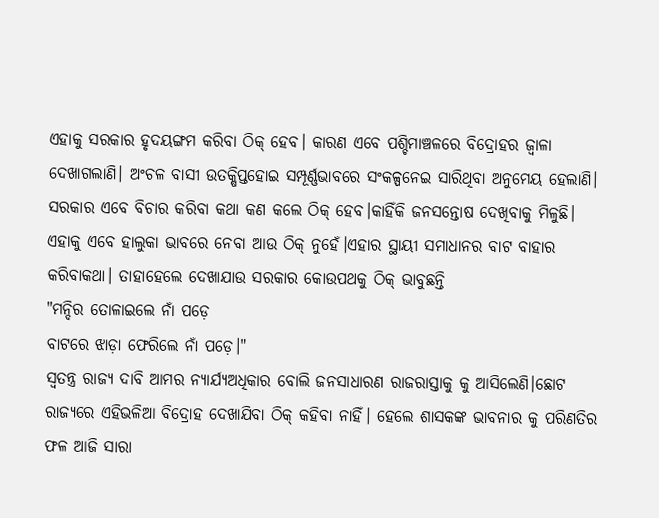ଏହାକୁ ସରକାର ହୃଦୟଙ୍ଗମ କରିବା ଠିକ୍ ହେବ। କାରଣ ଏବେ ପଶ୍ଚିମାଞ୍ଚଳରେ ବିଦ୍ରୋହର ଜ୍ବାଳା ଦେଖାଗଲାଣି। ଅଂଚଳ ବାସୀ ଉତକ୍ଷିପ୍ତହୋଇ ସମ୍ପୂର୍ଣ୍ଣଭାବରେ ସଂକଳ୍ପନେଇ ସାରିଥିବା ଅନୁମେୟ ହେଲାଣି। ସରକାର ଏବେ ବିଚାର କରିବା କଥା କଣ କଲେ ଠିକ୍ ହେବ।କାହିଁକି ଜନସନ୍ତୋଷ ଦେଖିବାକୁ ମିଳୁଛି। ଏହାକୁ ଏବେ ହାଲୁକା ଭାବରେ ନେବା ଆଉ ଠିକ୍ ନୁହେଁ।ଏହାର ସ୍ଥାୟୀ ସମାଧାନର ବାଟ ବାହାର କରିବାକଥା। ତାହାହେଲେ ଦେଖାଯାଉ ସରକାର କୋଉପଥକୁ ଠିକ୍ ଭାବୁଛନ୍ତି
"ମନ୍ଦିର ତୋଳାଇଲେ ନାଁ ପଡ଼େ
ବାଟରେ ଝାଡ଼ା ଫେରିଲେ ନାଁ ପଡ଼େ।"
ସ୍ୱତନ୍ତ୍ର ରାଜ୍ୟ ଦାବି ଆମର ନ୍ୟାର୍ଯ୍ୟଅଧିକାର ବୋଲି ଜନସାଧାରଣ ରାଜରାସ୍ତାକୁ କୁ ଆସିଲେଣି।ଛୋଟ ରାଜ୍ୟରେ ଏହିଭଳିଆ ବିଦ୍ରୋହ ଦେଖାଯିବା ଠିକ୍ କହିବା ନାହିଁ। ହେଲେ ଶାସକଙ୍କ ଭାବନାର କୁ ପରିଣତିର ଫଳ ଆଜି ସାରା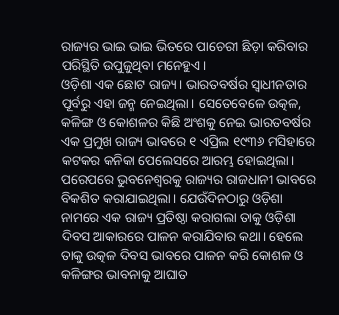ରାଜ୍ୟର ଭାଇ ଭାଇ ଭିତରେ ପାଚେରୀ ଛିଡ଼ା କରିବାର ପରିସ୍ଥିତି ଉପୁଜୁଥିବା ମନେହୁଏ।
ଓଡ଼ିଶା ଏକ ଛୋଟ ରାଜ୍ୟ। ଭାରତବର୍ଷର ସ୍ଵାଧୀନତାର ପୂର୍ବରୁ ଏହା ଜନ୍ମ ନେଇଥିଲା। ସେତେବେଳେ ଉତ୍କଳ, କଳିଙ୍ଗ ଓ କୋଶଳର କିଛି ଅଂଶକୁ ନେଇ ଭାରତବର୍ଷର ଏକ ପ୍ରମୁଖ ରାଜ୍ୟ ଭାବରେ ୧ ଏପ୍ରିଲ ୧୯୩୬ ମସିହାରେ କଟକର କନିକା ପେଲେସରେ ଆରମ୍ଭ ହୋଇଥିଲା। ପରେପରେ ଭୁବନେଶ୍ୱରକୁ ରାଜ୍ୟର ରାଜଧାନୀ ଭାବରେ ବିକଶିତ କରାଯାଇଥିଲା। ଯେଉଁଦିନଠାରୁ ଓଡ଼ିଶା ନାମରେ ଏକ ରାଜ୍ୟ ପ୍ରତିଷ୍ଠା କରାଗଲା ତାକୁ ଓଡ଼ିଶା ଦିବସ ଆକାରରେ ପାଳନ କରାଯିବାର କଥା। ହେଲେ ତାକୁ ଉତ୍କଳ ଦିବସ ଭାବରେ ପାଳନ କରି କୋଶଳ ଓ କଳିଙ୍ଗର ଭାବନାକୁ ଆଘାତ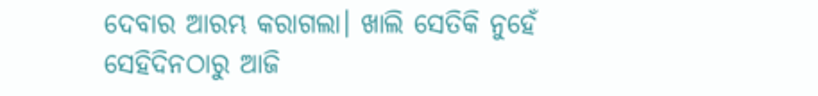ଦେବାର ଆରମ୍ଭ କରାଗଲା। ଖାଲି ସେତିକି ନୁହେଁ
ସେହିଦିନଠାରୁ ଆଜି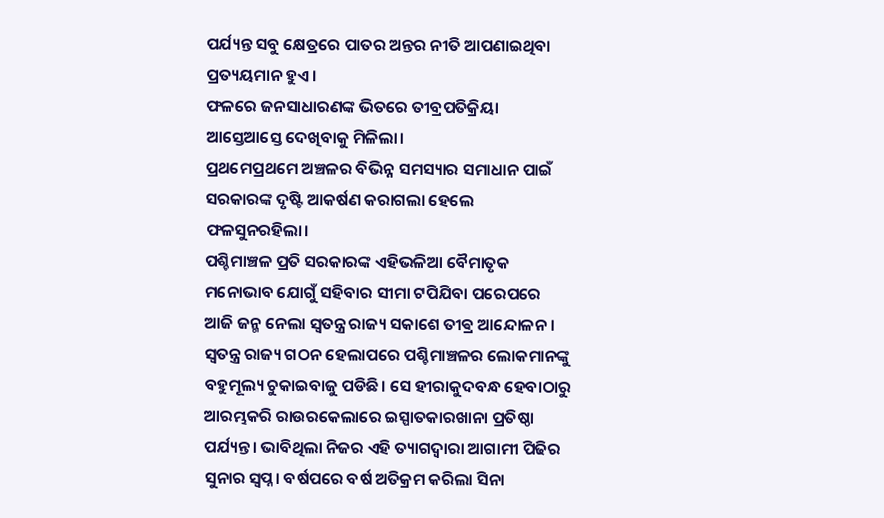ପର୍ଯ୍ୟନ୍ତ ସବୁ କ୍ଷେତ୍ରରେ ପାତର ଅନ୍ତର ନୀତି ଆପଣାଇଥିବା ପ୍ରତ୍ୟୟମାନ ହୁଏ।
ଫଳରେ ଜନସାଧାରଣଙ୍କ ଭିତରେ ତୀବ୍ରପତିକ୍ରିୟା ଆସ୍ତେଆସ୍ତେ ଦେଖିବାକୁ ମିଳିଲା।
ପ୍ରଥମେପ୍ରଥମେ ଅଞ୍ଚଳର ବିଭିନ୍ନ ସମସ୍ୟାର ସମାଧାନ ପାଇଁ ସରକାରଙ୍କ ଦୃଷ୍ଟି ଆକର୍ଷଣ କରାଗଲା ହେଲେ ଫଳସୁନରହିଲା।
ପଶ୍ଚିମାଞ୍ଚଳ ପ୍ରତି ସରକାରଙ୍କ ଏହିଭଳିଆ ବୈମାତୃକ ମନୋଭାବ ଯୋଗୁଁ ସହିବାର ସୀମା ଟପିଯିବା ପରେପରେ ଆଜି ଜନ୍ମ ନେଲା ସ୍ୱତନ୍ତ୍ର ରାଜ୍ୟ ସକାଶେ ତୀଵ୍ର ଆନ୍ଦୋଳନ।
ସ୍ୱତନ୍ତ୍ର ରାଜ୍ୟ ଗଠନ ହେଲାପରେ ପଶ୍ଚିମାଞ୍ଚଳର ଲୋକମାନଙ୍କୁ ବହୁମୂଲ୍ୟ ଚୁକାଇବାଜୁ ପଡିଛି। ସେ ହୀରାକୁଦବନ୍ଧ ହେବାଠାରୁ ଆରମ୍ଭକରି ରାଉରକେଲାରେ ଇସ୍ପାତକାରଖାନା ପ୍ରତିଷ୍ଠା ପର୍ଯ୍ୟନ୍ତ। ଭାବିଥିଲା ନିଜର ଏହି ତ୍ୟାଗଦ୍ୱାରା ଆଗାମୀ ପିଢିର ସୁନାର ସ୍ୱପ୍ନ। ବର୍ଷପରେ ବର୍ଷ ଅତିକ୍ରମ କରିଲା ସିନା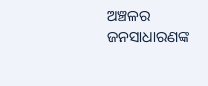ଅଞ୍ଚଳର ଜନସାଧାରଣଙ୍କ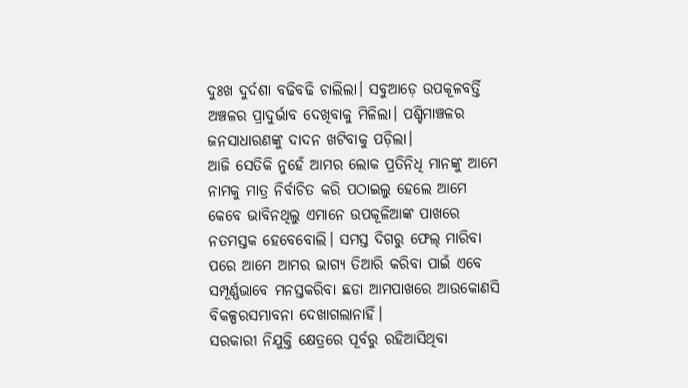ଦୁଃଖ ଦୁର୍ଦଶା ବଢିବଢି ଚାଲିଲା। ସବୁଆଡ଼େ ଉପକୂଳବର୍ତ୍ତି ଅଞ୍ଚଳର ପ୍ରାଦୁର୍ଭାବ ଦେଖିବାକୁ ମିଳିଲା। ପଶ୍ଚିମାଞ୍ଚଳର ଜନସାଧାରଣଙ୍କୁ ଦାଦନ ଖଟିବାକୁ ପଡ଼ିଲା।
ଆଜି ସେତିକି ନୁହେଁ ଆମର ଲୋକ ପ୍ରତିନିଧି ମାନଙ୍କୁ ଆମେ ନାମକୁ ମାତ୍ର ନିର୍ବାଚିତ କରି ପଠାଇଲୁ ହେଲେ ଆମେ କେବେ ଭାବିନଥିଲୁ ଏମାନେ ଉପକୂଳିଆଙ୍କ ପାଖରେ ନତମସ୍ତକ ହେବେବୋଲି। ସମସ୍ତ ଦିଗରୁ ଫେଲ୍ ମାରିବା ପରେ ଆମେ ଆମର ଭାଗ୍ୟ ତିଆରି କରିବା ପାଇଁ ଏବେ ସମ୍ପୂର୍ଣ୍ଣଭାବେ ମନସ୍ତକରିବା ଛଡା ଆମପାଖରେ ଆଉକୋଣସି ବିକଳ୍ପରସମ୍ଭାବନା ଦେଖାଗଲାନାହିଁ।
ସରକାରୀ ନିଯୁକ୍ତି କ୍ଷେତ୍ରରେ ପୂର୍ବରୁ ରହିଆସିଥିବା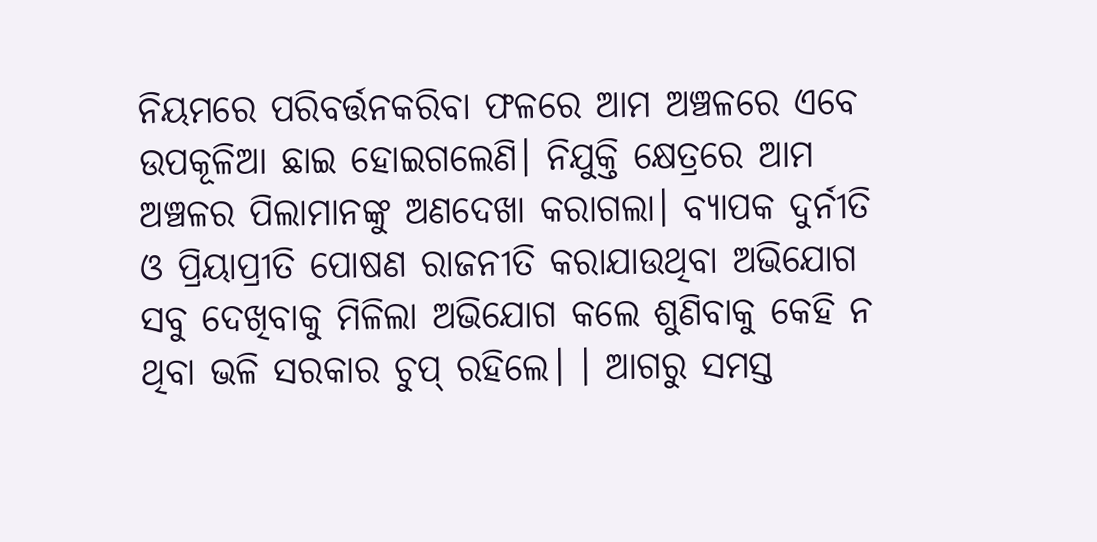ନିୟମରେ ପରିବର୍ତ୍ତନକରିବା ଫଳରେ ଆମ ଅଞ୍ଚଳରେ ଏବେ ଉପକୂଳିଆ ଛାଇ ହୋଇଗଲେଣି। ନିଯୁକ୍ତି କ୍ଷେତ୍ରରେ ଆମ ଅଞ୍ଚଳର ପିଲାମାନଙ୍କୁ ଅଣଦେଖା କରାଗଲା। ବ୍ୟାପକ ଦୁର୍ନୀତି ଓ ପ୍ରିୟାପ୍ରୀତି ପୋଷଣ ରାଜନୀତି କରାଯାଉଥିବା ଅଭିଯୋଗ ସବୁ ଦେଖିବାକୁ ମିଳିଲା ଅଭିଯୋଗ କଲେ ଶୁଣିବାକୁ କେହି ନ ଥିବା ଭଳି ସରକାର ଚୁପ୍ ରହିଲେ। । ଆଗରୁ ସମସ୍ତ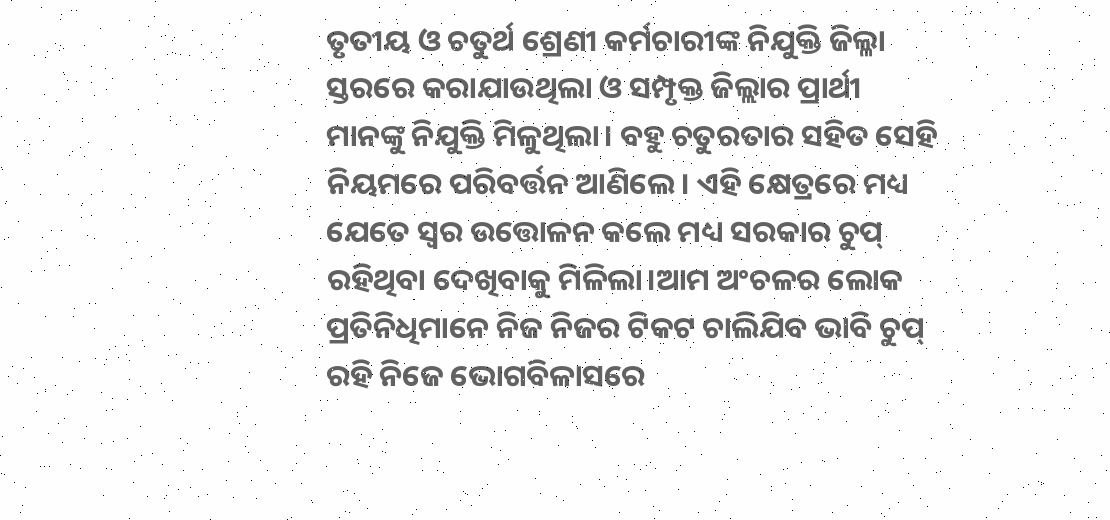ତୃତୀୟ ଓ ଚତୁର୍ଥ ଶ୍ରେଣୀ କର୍ମଚାରୀଙ୍କ ନିଯୁକ୍ତି ଜିଲ୍ଳା ସ୍ତରରେ କରାଯାଉଥିଲା ଓ ସମ୍ପୃକ୍ତ ଜିଲ୍ଲାର ପ୍ରାର୍ଥୀ ମାନଙ୍କୁ ନିଯୁକ୍ତି ମିଳୁଥିଲା। ବହୁ ଚତୁରତାର ସହିତ ସେହି ନିୟମରେ ପରିବର୍ତ୍ତନ ଆଣିଲେ। ଏହି କ୍ଷେତ୍ରରେ ମଧ୍ୟ ଯେତେ ସ୍ୱର ଉତ୍ତୋଳନ କଲେ ମଧ୍ୟ ସରକାର ଚୁପ୍ ରହିଥିବା ଦେଖିବାକୁ ମିଳିଲା।ଆମ ଅଂଚଳର ଲୋକ ପ୍ରତିନିଧିମାନେ ନିଜ ନିଜର ଟିକଟ ଚାଲିଯିବ ଭାବି ଚୁପ୍ ରହି ନିଜେ ଭୋଗବିଳାସରେ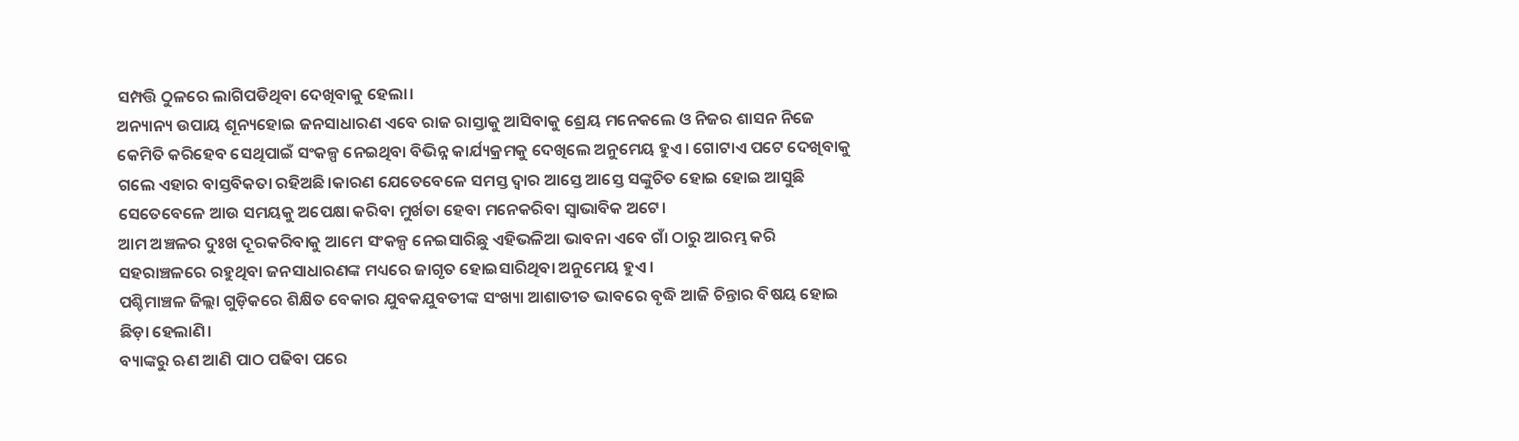ସମ୍ପତ୍ତି ଠୁଳରେ ଲାଗିପଡିଥିବା ଦେଖିବାକୁ ହେଲା।
ଅନ୍ୟାନ୍ୟ ଉପାୟ ଶୂନ୍ୟହୋଇ ଜନସାଧାରଣ ଏବେ ରାଜ ରାସ୍ତାକୁ ଆସିବାକୁ ଶ୍ରେୟ ମନେକଲେ ଓ ନିଜର ଶାସନ ନିଜେ କେମିତି କରିହେବ ସେଥିପାଇଁ ସଂକଳ୍ପ ନେଇଥିବା ବିଭିନ୍ନ କାର୍ଯ୍ୟକ୍ରମକୁ ଦେଖିଲେ ଅନୁମେୟ ହୁଏ। ଗୋଟାଏ ପଟେ ଦେଖିବାକୁ ଗଲେ ଏହାର ବାସ୍ତବିକତା ରହିଅଛି।କାରଣ ଯେତେବେଳେ ସମସ୍ତ ଦ୍ୱାର ଆସ୍ତେ ଆସ୍ତେ ସଙ୍କୁଚିତ ହୋଇ ହୋଇ ଆସୁଛି ସେତେବେଳେ ଆଉ ସମୟକୁ ଅପେକ୍ଷା କରିବା ମୁର୍ଖତା ହେବା ମନେକରିବା ସ୍ୱାଭାବିକ ଅଟେ।
ଆମ ଅଞ୍ଚଳର ଦୁଃଖ ଦୂରକରିବାକୁ ଆମେ ସଂକଳ୍ପ ନେଇସାରିଛୁ ଏହିଭଳିଆ ଭାବନା ଏବେ ଗାଁ ଠାରୁ ଆରମ୍ଭ କରି ସହରାଞ୍ଚଳରେ ରହୁଥିବା ଜନସାଧାରଣଙ୍କ ମଧ୍ୟରେ ଜାଗୃତ ହୋଇସାରିଥିବା ଅନୁମେୟ ହୁଏ।
ପଶ୍ଚିମାଞ୍ଚଳ ଜିଲ୍ଲା ଗୁଡ଼ିକରେ ଶିକ୍ଷିତ ବେକାର ଯୁବକଯୁବତୀଙ୍କ ସଂଖ୍ୟା ଆଶାତୀତ ଭାବରେ ବୃଦ୍ଧି ଆଜି ଚିନ୍ତାର ବିଷୟ ହୋଇ ଛିଡ଼ା ହେଲାଣି।
ବ୍ୟାଙ୍କରୁ ଋଣ ଆଣି ପାଠ ପଢିବା ପରେ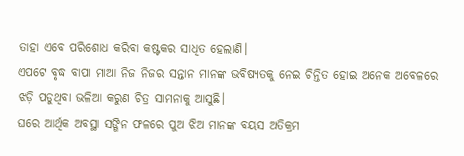ତାହା ଏବେ ପରିଶୋଧ କରିବା କଷ୍ଟକର ସାଧିତ ହେଲାଣି।
ଏପଟେ ବୃଦ୍ଧ ବାପା ମାଆ ନିଜ ନିଜର ସନ୍ତାନ ମାନଙ୍କ ଭବିଷ୍ୟତକୁ ନେଇ ଚିନ୍ତିତ ହୋଇ ଅନେକ ଅବେଳରେ ଝଡ଼ି ପଡୁଥିବା ଭଳିଆ କରୁଣ ଚିତ୍ର ସାମନାକୁ ଆସୁଛି।
ଘରେ ଆର୍ଥିକ ଅବସ୍ଥା ସଙ୍ଗିନ ଫଳରେ ପୁଅ ଝିଅ ମାନଙ୍କ ବୟସ ଅତିକ୍ରମ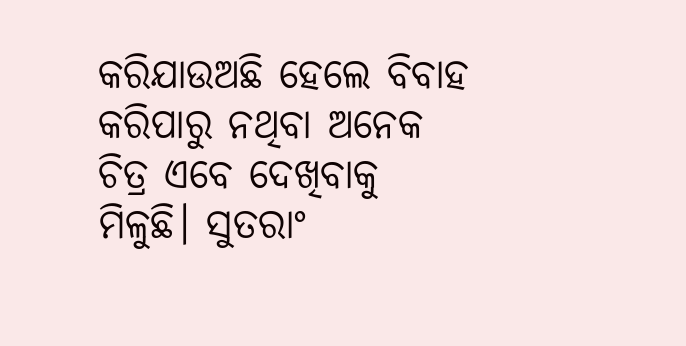କରିଯାଉଅଛି ହେଲେ ବିବାହ କରିପାରୁ ନଥିବା ଅନେକ ଚିତ୍ର ଏବେ ଦେଖିବାକୁ ମିଳୁଛି। ସୁତରାଂ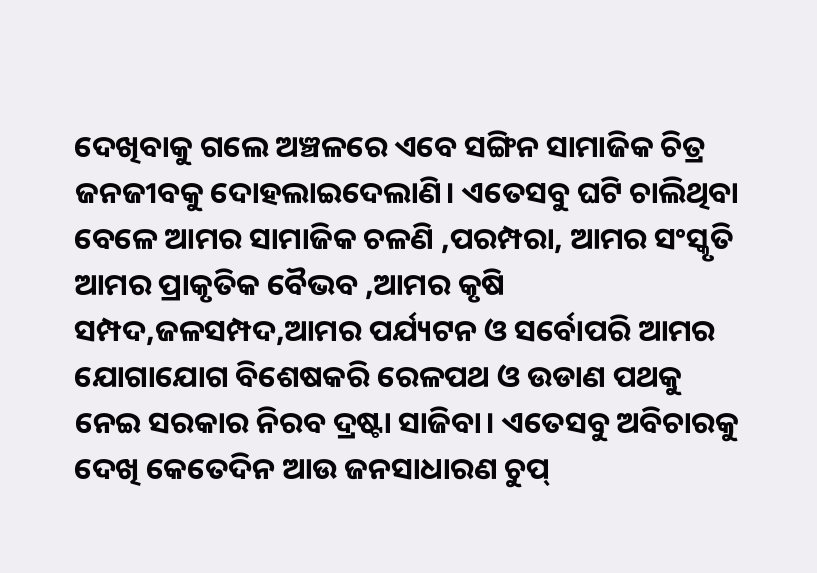ଦେଖିବାକୁ ଗଲେ ଅଞ୍ଚଳରେ ଏବେ ସଙ୍ଗିନ ସାମାଜିକ ଚିତ୍ର ଜନଜୀବକୁ ଦୋହଲାଇଦେଲାଣି। ଏତେସବୁ ଘଟି ଚାଲିଥିବା ବେଳେ ଆମର ସାମାଜିକ ଚଳଣି ,ପରମ୍ପରା, ଆମର ସଂସ୍କୃତି ଆମର ପ୍ରାକୃତିକ ବୈଭବ ,ଆମର କୃଷି ସମ୍ପଦ,ଜଳସମ୍ପଦ,ଆମର ପର୍ଯ୍ୟଟନ ଓ ସର୍ବୋପରି ଆମର ଯୋଗାଯୋଗ ବିଶେଷକରି ରେଳପଥ ଓ ଉଡାଣ ପଥକୁ ନେଇ ସରକାର ନିରବ ଦ୍ରଷ୍ଟା ସାଜିବା। ଏତେସବୁ ଅବିଚାରକୁ ଦେଖି କେତେଦିନ ଆଉ ଜନସାଧାରଣ ଚୁପ୍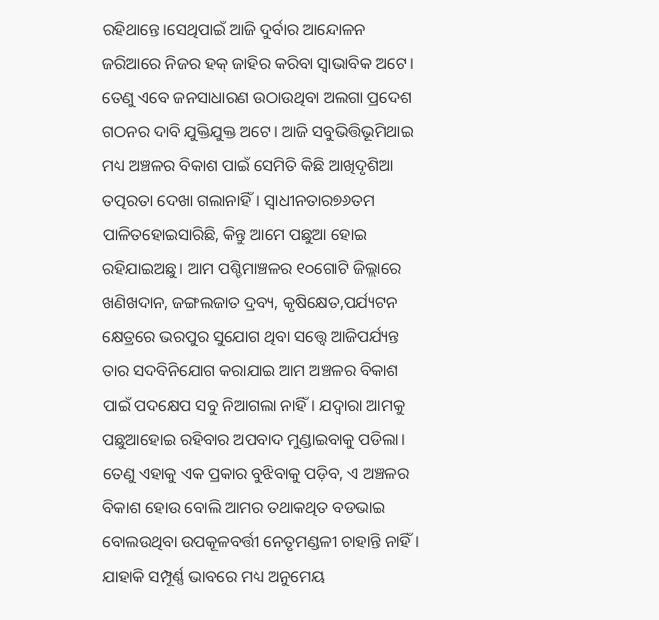ରହିଥାନ୍ତେ।ସେଥିପାଇଁ ଆଜି ଦୁର୍ବାର ଆନ୍ଦୋଳନ ଜରିଆରେ ନିଜର ହକ୍ ଜାହିର କରିବା ସ୍ୱାଭାବିକ ଅଟେ।
ତେଣୁ ଏବେ ଜନସାଧାରଣ ଉଠାଉଥିବା ଅଲଗା ପ୍ରଦେଶ ଗଠନର ଦାବି ଯୁକ୍ତିଯୁକ୍ତ ଅଟେ। ଆଜି ସବୁଭିତ୍ତିଭୂମିଥାଇ ମଧ୍ୟ ଅଞ୍ଚଳର ବିକାଶ ପାଇଁ ସେମିତି କିଛି ଆଖିଦୃଶିଆ ତତ୍ପରତା ଦେଖା ଗଲାନାହିଁ। ସ୍ୱାଧୀନତାର୭୬ତମ ପାଳିତହୋଇସାରିଛି, କିନ୍ତୁ ଆମେ ପଛୁଆ ହୋଇ ରହିଯାଇଅଛୁ। ଆମ ପଶ୍ଚିମାଞ୍ଚଳର ୧୦ଗୋଟି ଜିଲ୍ଲାରେ ଖଣିଖଦାନ, ଜଙ୍ଗଲଜାତ ଦ୍ରବ୍ୟ, କୃଷିକ୍ଷେତ,ପର୍ଯ୍ୟଟନ କ୍ଷେତ୍ରରେ ଭରପୁର ସୁଯୋଗ ଥିବା ସତ୍ତ୍ୱେ ଆଜିପର୍ଯ୍ୟନ୍ତ ତାର ସଦବିନିଯୋଗ କରାଯାଇ ଆମ ଅଞ୍ଚଳର ବିକାଶ ପାଇଁ ପଦକ୍ଷେପ ସବୁ ନିଆଗଲା ନାହିଁ। ଯଦ୍ବାରା ଆମକୁ ପଛୁଆହୋଇ ରହିବାର ଅପବାଦ ମୁଣ୍ଡାଇବାକୁ ପଡିଲା।
ତେଣୁ ଏହାକୁ ଏକ ପ୍ରକାର ବୁଝିବାକୁ ପଡ଼ିବ, ଏ ଅଞ୍ଚଳର ବିକାଶ ହୋଉ ବୋଲି ଆମର ତଥାକଥିତ ବଡଭାଇ ବୋଲଉଥିବା ଉପକୂଳବର୍ତ୍ତୀ ନେତୃମଣ୍ଡଳୀ ଚାହାନ୍ତି ନାହିଁ । ଯାହାକି ସମ୍ପୂର୍ଣ୍ଣ ଭାବରେ ମଧ୍ୟ ଅନୁମେୟ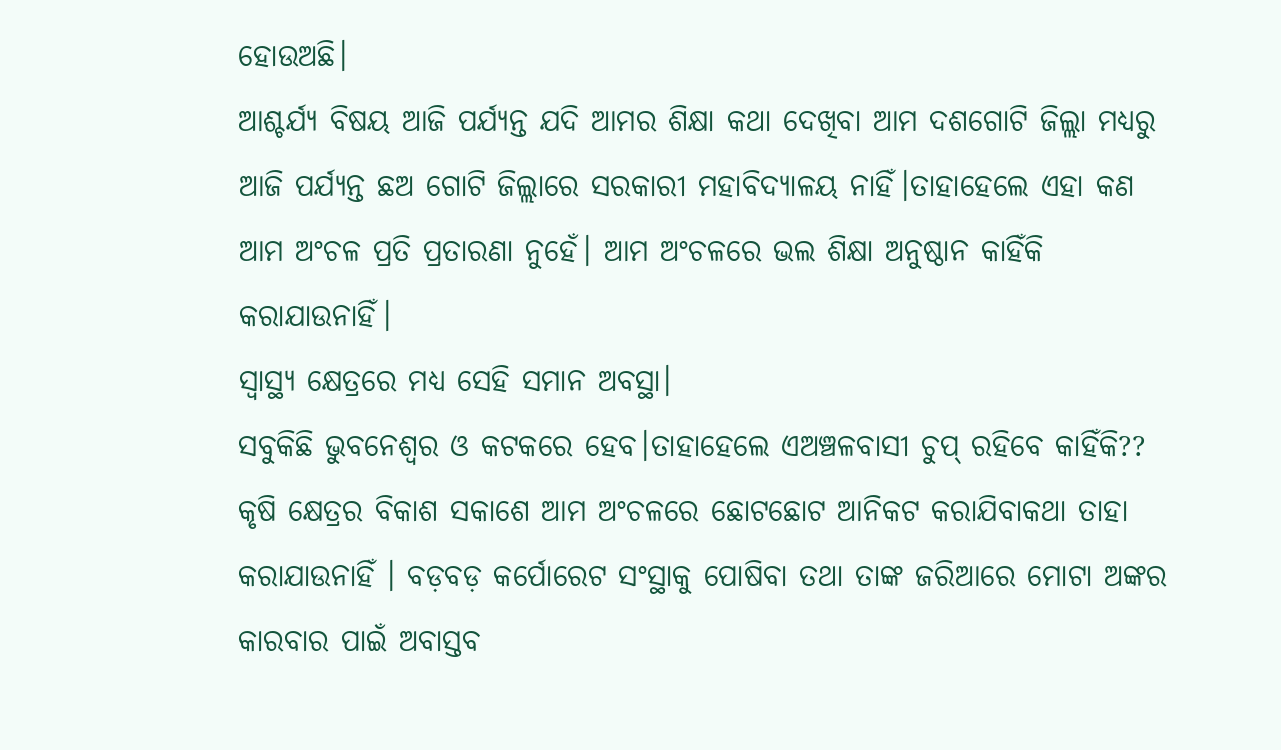ହୋଉଅଛି।
ଆଶ୍ଚର୍ଯ୍ୟ ବିଷୟ ଆଜି ପର୍ଯ୍ୟନ୍ତ ଯଦି ଆମର ଶିକ୍ଷା କଥା ଦେଖିବା ଆମ ଦଶଗୋଟି ଜିଲ୍ଲା ମଧ୍ୟରୁ ଆଜି ପର୍ଯ୍ୟନ୍ତ ଛଅ ଗୋଟି ଜିଲ୍ଲାରେ ସରକାରୀ ମହାବିଦ୍ୟାଳୟ ନାହିଁ।ତାହାହେଲେ ଏହା କଣ ଆମ ଅଂଚଳ ପ୍ରତି ପ୍ରତାରଣା ନୁହେଁ। ଆମ ଅଂଚଳରେ ଭଲ ଶିକ୍ଷା ଅନୁଷ୍ଠାନ କାହିଁକି କରାଯାଉନାହିଁ।
ସ୍ୱାସ୍ଥ୍ୟ କ୍ଷେତ୍ରରେ ମଧ୍ୟ ସେହି ସମାନ ଅବସ୍ଥା।
ସବୁକିଛି ଭୁବନେଶ୍ୱର ଓ କଟକରେ ହେବ।ତାହାହେଲେ ଏଅଞ୍ଚଳବାସୀ ଚୁପ୍ ରହିବେ କାହିଁକି??
କୃଷି କ୍ଷେତ୍ରର ବିକାଶ ସକାଶେ ଆମ ଅଂଚଳରେ ଛୋଟଛୋଟ ଆନିକଟ କରାଯିବାକଥା ତାହା କରାଯାଉନାହିଁ । ବଡ଼ବଡ଼ କର୍ପୋରେଟ ସଂସ୍ଥାକୁ ପୋଷିବା ତଥା ତାଙ୍କ ଜରିଆରେ ମୋଟା ଅଙ୍କର କାରବାର ପାଇଁ ଅବାସ୍ତବ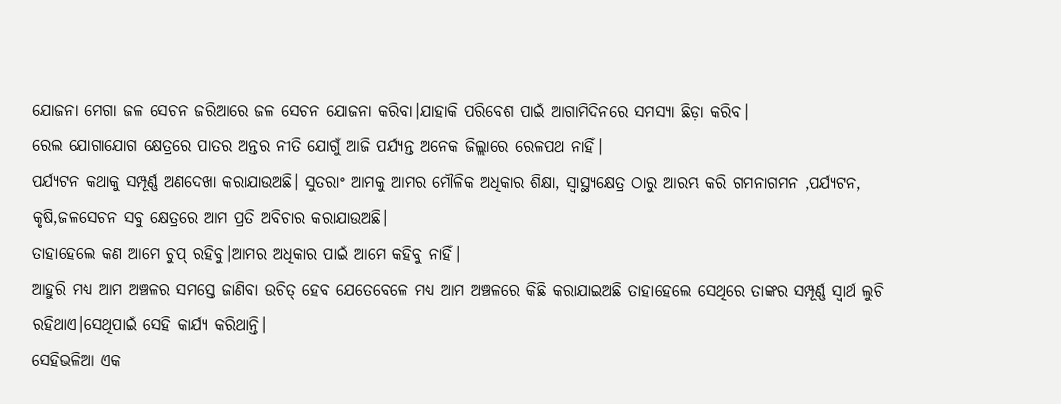ଯୋଜନା ମେଗା ଜଳ ସେଚନ ଜରିଆରେ ଜଳ ସେଚନ ଯୋଜନା କରିବା।ଯାହାକି ପରିବେଶ ପାଇଁ ଆଗାମିଦିନରେ ସମସ୍ୟା ଛିଡ଼ା କରିବ।
ରେଲ ଯୋଗାଯୋଗ କ୍ଷେତ୍ରରେ ପାତର ଅନ୍ତର ନୀତି ଯୋଗୁଁ ଆଜି ପର୍ଯ୍ୟନ୍ତ ଅନେକ ଜିଲ୍ଲାରେ ରେଳପଥ ନାହିଁ।
ପର୍ଯ୍ୟଟନ କଥାକୁ ସମ୍ପୂର୍ଣ୍ଣ ଅଣଦେଖା କରାଯାଉଅଛି। ସୁତରାଂ ଆମକୁ ଆମର ମୌଳିକ ଅଧିକାର ଶିକ୍ଷା, ସ୍ୱାସ୍ଥ୍ୟକ୍ଷେତ୍ର ଠାରୁ ଆରମ୍ଭ କରି ଗମନାଗମନ ,ପର୍ଯ୍ୟଟନ, କୃଷି,ଜଳସେଚନ ସବୁ କ୍ଷେତ୍ରରେ ଆମ ପ୍ରତି ଅବିଚାର କରାଯାଉଅଛି।
ତାହାହେଲେ କଣ ଆମେ ଚୁପ୍ ରହିବୁ।ଆମର ଅଧିକାର ପାଇଁ ଆମେ କହିବୁ ନାହିଁ।
ଆହୁରି ମଧ୍ୟ ଆମ ଅଞ୍ଚଳର ସମସ୍ତେ ଜାଣିବା ଉଚିତ୍ ହେବ ଯେତେବେଳେ ମଧ୍ୟ ଆମ ଅଞ୍ଚଳରେ କିଛି କରାଯାଇଅଛି ତାହାହେଲେ ସେଥିରେ ତାଙ୍କର ସମ୍ପୂର୍ଣ୍ଣ ସ୍ୱାର୍ଥ ଲୁଚି ରହିଥାଏ।ସେଥିପାଇଁ ସେହି କାର୍ଯ୍ୟ କରିଥାନ୍ତି।
ସେହିଭଳିଆ ଏକ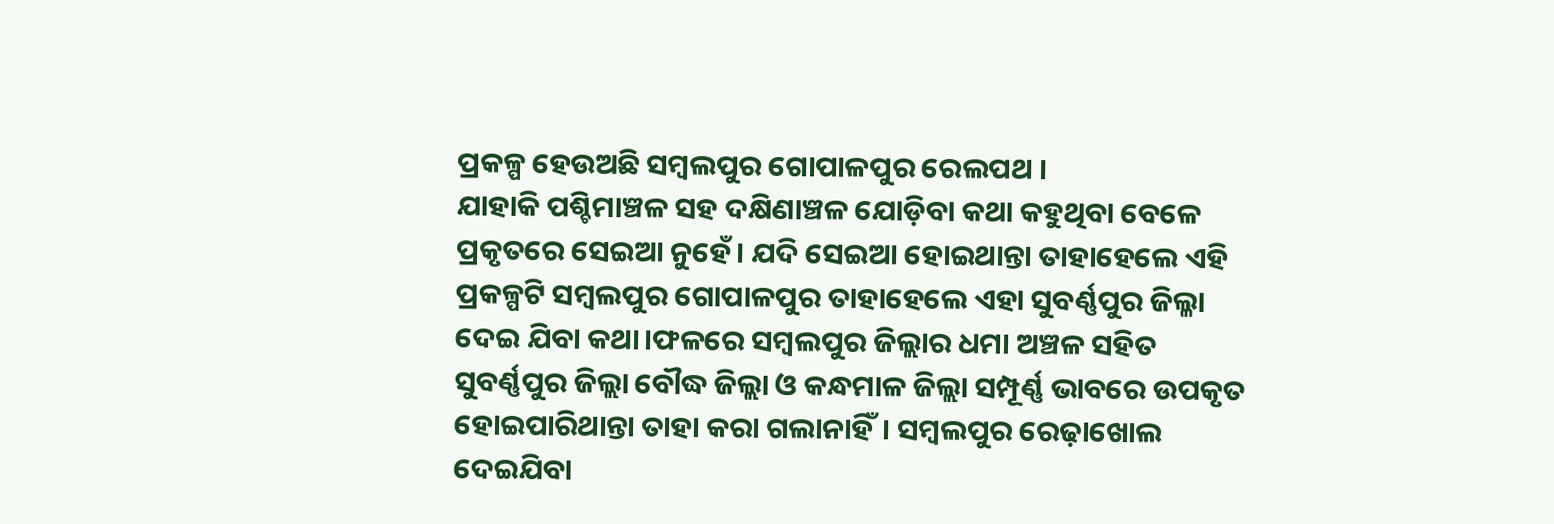ପ୍ରକଳ୍ପ ହେଉଅଛି ସମ୍ବଲପୁର ଗୋପାଳପୁର ରେଲପଥ ।
ଯାହାକି ପଶ୍ଚିମାଞ୍ଚଳ ସହ ଦକ୍ଷିଣାଞ୍ଚଳ ଯୋଡ଼ିବା କଥା କହୁଥିବା ବେଳେ ପ୍ରକୃତରେ ସେଇଆ ନୁହେଁ। ଯଦି ସେଇଆ ହୋଇଥାନ୍ତା ତାହାହେଲେ ଏହି ପ୍ରକଳ୍ପଟି ସମ୍ବଲପୁର ଗୋପାଳପୁର ତାହାହେଲେ ଏହା ସୁବର୍ଣ୍ଣପୁର ଜିଲ୍ଳା ଦେଇ ଯିବା କଥା।ଫଳରେ ସମ୍ବଲପୁର ଜିଲ୍ଲାର ଧମା ଅଞ୍ଚଳ ସହିତ ସୁବର୍ଣ୍ଣପୁର ଜିଲ୍ଲା ବୌଦ୍ଧ ଜିଲ୍ଲା ଓ କନ୍ଧମାଳ ଜିଲ୍ଲା ସମ୍ପୂର୍ଣ୍ଣ ଭାବରେ ଉପକୃତ ହୋଇପାରିଥାନ୍ତା ତାହା କରା ଗଲାନାହିଁ। ସମ୍ବଲପୁର ରେଢ଼ାଖୋଲ ଦେଇଯିବା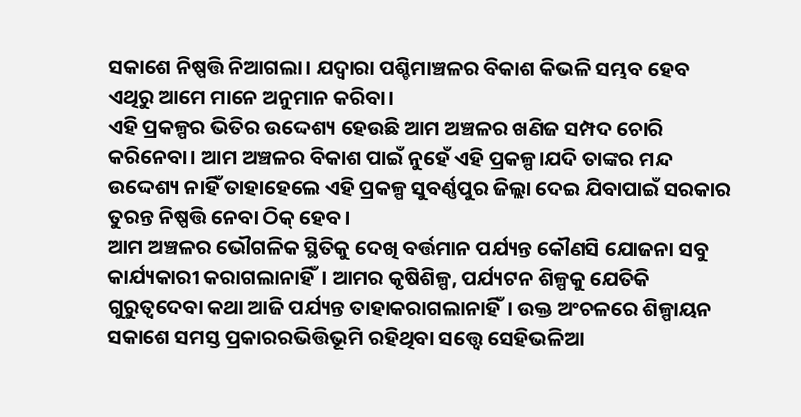ସକାଶେ ନିଷ୍ପତ୍ତି ନିଆଗଲା। ଯଦ୍ବାରା ପଶ୍ଚିମାଞ୍ଚଳର ବିକାଶ କିଭଳି ସମ୍ଭବ ହେବ ଏଥିରୁ ଆମେ ମାନେ ଅନୁମାନ କରିବା।
ଏହି ପ୍ରକଳ୍ପର ଭିତିର ଉଦ୍ଦେଶ୍ୟ ହେଉଛି ଆମ ଅଞ୍ଚଳର ଖଣିଜ ସମ୍ପଦ ଚୋରି କରିନେବା। ଆମ ଅଞ୍ଚଳର ବିକାଶ ପାଇଁ ନୁହେଁ ଏହି ପ୍ରକଳ୍ପ।ଯଦି ତାଙ୍କର ମନ୍ଦ ଉଦ୍ଦେଶ୍ୟ ନାହିଁ ତାହାହେଲେ ଏହି ପ୍ରକଳ୍ପ ସୁବର୍ଣ୍ଣପୁର ଜିଲ୍ଲା ଦେଇ ଯିବାପାଇଁ ସରକାର ତୁରନ୍ତ ନିଷ୍ପତ୍ତି ନେବା ଠିକ୍ ହେବ।
ଆମ ଅଞ୍ଚଳର ଭୌଗଳିକ ସ୍ଥିତିକୁ ଦେଖି ବର୍ତ୍ତମାନ ପର୍ଯ୍ୟନ୍ତ କୌଣସି ଯୋଜନା ସବୁ କାର୍ଯ୍ୟକାରୀ କରାଗଲାନାହିଁ। ଆମର କୃଷିଶିଳ୍ପ, ପର୍ଯ୍ୟଟନ ଶିଳ୍ପକୁ ଯେତିକି ଗୁରୁତ୍ୱଦେବା କଥା ଆଜି ପର୍ଯ୍ୟନ୍ତ ତାହାକରାଗଲାନାହିଁ। ଉକ୍ତ ଅଂଚଳରେ ଶିଳ୍ପାୟନ ସକାଶେ ସମସ୍ତ ପ୍ରକାରରଭିତ୍ତିଭୂମି ରହିଥିବା ସତ୍ତ୍ଵେ ସେହିଭଳିଆ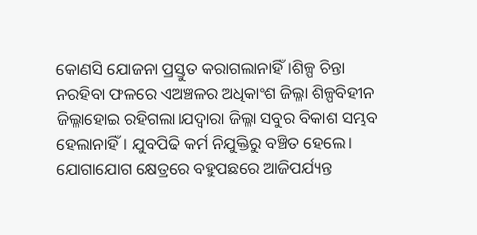କୋଣସି ଯୋଜନା ପ୍ରସ୍ତୁତ କରାଗଲାନାହିଁ।ଶିଳ୍ପ ଚିନ୍ତା ନରହିବା ଫଳରେ ଏଅଞ୍ଚଳର ଅଧିକାଂଶ ଜିଲ୍ଳା ଶିଳ୍ପବିହୀନ ଜିଲ୍ଳାହୋଇ ରହିଗଲା।ଯଦ୍ବାରା ଜିଲ୍ଳା ସବୁର ବିକାଶ ସମ୍ଭବ ହେଲାନାହିଁ। ଯୁବପିଢି କର୍ମ ନିଯୁକ୍ତିରୁ ବଞ୍ଚିତ ହେଲେ।
ଯୋଗାଯୋଗ କ୍ଷେତ୍ରରେ ବହୁପଛରେ ଆଜିପର୍ଯ୍ୟନ୍ତ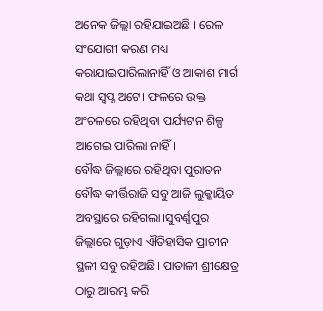ଅନେକ ଜିଲ୍ଲା ରହିଯାଇଅଛି । ରେଳ ସଂଯୋଗୀ କରଣ ମଧ୍ୟ କରାଯାଇପାରିଲାନାହିଁ ଓ ଆକାଶ ମାର୍ଗ କଥା ସ୍ୱପ୍ନ ଅଟେ। ଫଳରେ ଉକ୍ତ ଅଂଚଳରେ ରହିଥିବା ପର୍ଯ୍ୟଟନ ଶିଳ୍ପ ଆଗେଇ ପାରିଲା ନାହିଁ।
ବୌଦ୍ଧ ଜିଲ୍ଲାରେ ରହିଥିବା ପୁରାତନ ବୌଦ୍ଧ କୀର୍ତ୍ତିରାଜି ସବୁ ଆଜି ଲୁକ୍କାୟିତ ଅବସ୍ଥାରେ ରହିଗଲା।ସୁବର୍ଣ୍ଣପୁର ଜିଲ୍ଲାରେ ଗୁଡ଼ାଏ ଐତିହାସିକ ପ୍ରାଚୀନ ସ୍ଥଳୀ ସବୁ ରହିଅଛି। ପାତାଳୀ ଶ୍ରୀକ୍ଷେତ୍ର ଠାରୁ ଆରମ୍ଭ କରି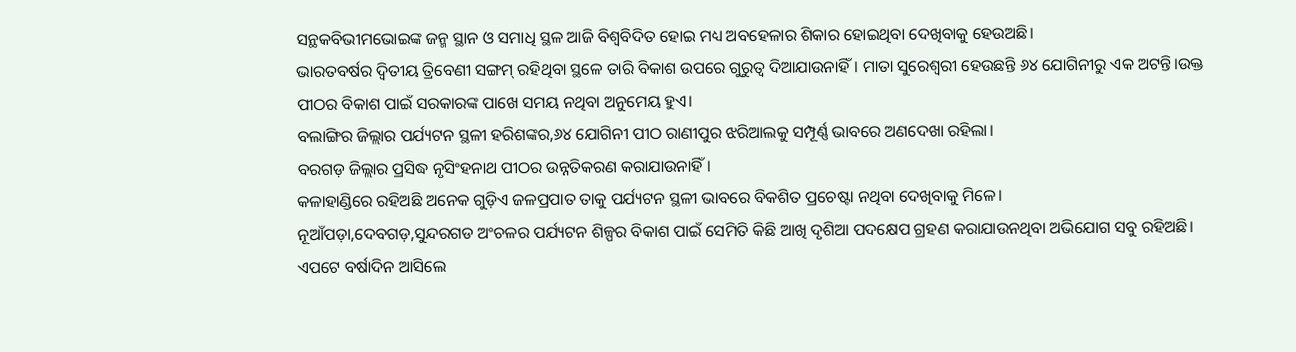ସନ୍ଥକବିଭୀମଭୋଇଙ୍କ ଜନ୍ମ ସ୍ଥାନ ଓ ସମାଧି ସ୍ଥଳ ଆଜି ବିଶ୍ଵବିଦିତ ହୋଇ ମଧ୍ୟ ଅବହେଳାର ଶିକାର ହୋଇଥିବା ଦେଖିବାକୁ ହେଉଅଛି।
ଭାରତବର୍ଷର ଦ୍ୱିତୀୟ ତ୍ରିବେଣୀ ସଙ୍ଗମ୍ ରହିଥିବା ସ୍ଥଳେ ତାରି ବିକାଶ ଉପରେ ଗୁରୁତ୍ୱ ଦିଆଯାଉନାହିଁ। ମାତା ସୁରେଶ୍ୱରୀ ହେଉଛନ୍ତି ୬୪ ଯୋଗିନୀରୁ ଏକ ଅଟନ୍ତି।ଉକ୍ତ ପୀଠର ବିକାଶ ପାଇଁ ସରକାରଙ୍କ ପାଖେ ସମୟ ନଥିବା ଅନୁମେୟ ହୁଏ।
ବଲାଙ୍ଗିର ଜିଲ୍ଲାର ପର୍ଯ୍ୟଟନ ସ୍ଥଳୀ ହରିଶଙ୍କର,୬୪ ଯୋଗିନୀ ପୀଠ ରାଣୀପୁର ଝରିଆଲକୁ ସମ୍ପୂର୍ଣ୍ଣ ଭାବରେ ଅଣଦେଖା ରହିଲା।
ବରଗଡ଼ ଜିଲ୍ଲାର ପ୍ରସିଦ୍ଧ ନୃସିଂହନାଥ ପୀଠର ଉନ୍ନତିକରଣ କରାଯାଉନାହିଁ।
କଳାହାଣ୍ଡିରେ ରହିଅଛି ଅନେକ ଗୁଡ଼ିଏ ଜଳପ୍ରପାତ ତାକୁ ପର୍ଯ୍ୟଟନ ସ୍ଥଳୀ ଭାବରେ ବିକଶିତ ପ୍ରଚେଷ୍ଟା ନଥିବା ଦେଖିବାକୁ ମିଳେ।
ନୂଆଁପଡ଼ା,ଦେବଗଡ଼,ସୁନ୍ଦରଗଡ ଅଂଚଳର ପର୍ଯ୍ୟଟନ ଶିଳ୍ପର ବିକାଶ ପାଇଁ ସେମିତି କିଛି ଆଖି ଦୃଶିଆ ପଦକ୍ଷେପ ଗ୍ରହଣ କରାଯାଉନଥିବା ଅଭିଯୋଗ ସବୁ ରହିଅଛି।
ଏପଟେ ବର୍ଷାଦିନ ଆସିଲେ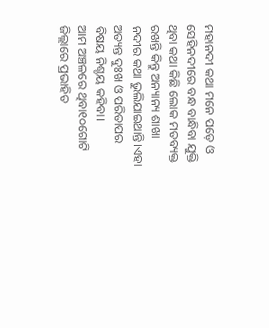ମହାନଦୀ କଥା ମନେ ପଡ଼େ ଓ ସେହିନଦୀରେ ବନ୍ଧ ବାନ୍ଧିବା ଯୁକ୍ତି ଥିବା କଥା କିଛି ଲୋକ ମତବ୍ୟକ୍ତ ରଖନ୍ତି କିନ୍ତୁ ଅନ୍ୟାନ୍ୟ ଶାଖା ନଦୀର କଥା ଭୁଲିଯାଇଥାନ୍ତି।ଏହା ଅତ୍ୟନ୍ତ ଦୁଃଖ ଓ ପରିତାପର ବିଷୟ ନିଶ୍ଚୟ କହିବା।
ଆମ ଅଞ୍ଚଳରେ ଥିବା୧୦ଗୋଟି ଜିଲ୍ଲାରେ ପ୍ରଭାହିତ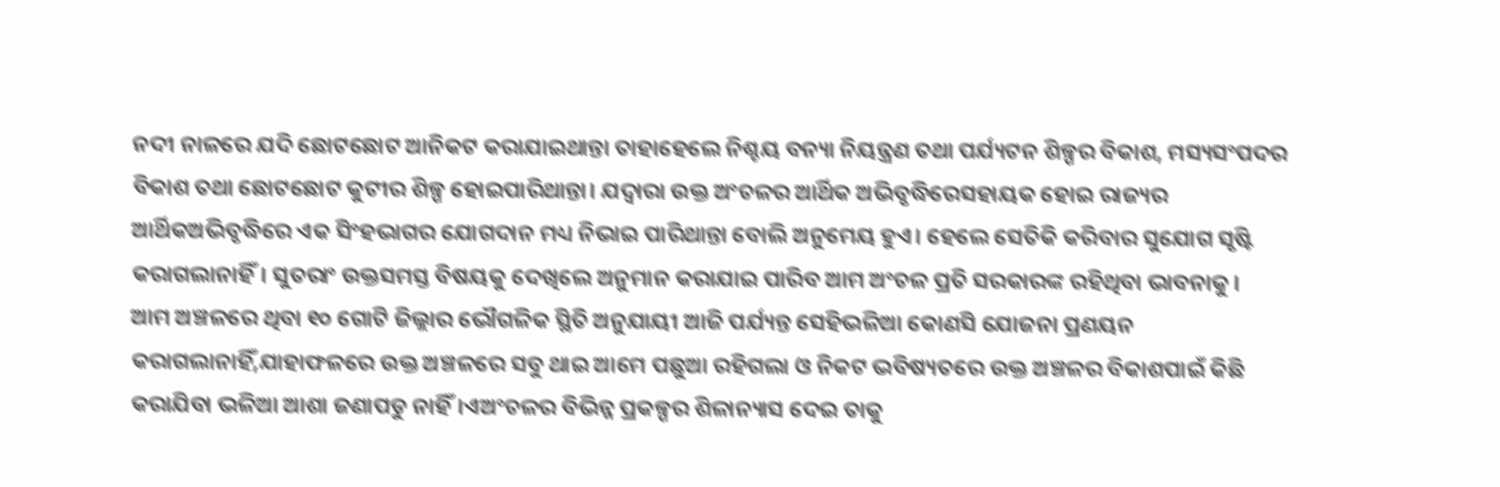ନଦୀ ନାଳରେ ଯଦି ଛୋଟଛୋଟ ଆନିକଟ କରାଯାଇଥାନ୍ତା ତାହାହେଲେ ନିଶ୍ଚୟ ବନ୍ୟା ନିୟନ୍ତ୍ରଣ ତଥା ପର୍ଯ୍ୟଟନ ଶିଳ୍ପର ବିକାଶ, ମସ୍ୟସଂପଦର ବିକାଶ ତଥା ଛୋଟଛୋଟ କୁଟୀର ଶିଳ୍ପ ହୋଇପାରିଥାନ୍ତା। ଯଦ୍ବାରା ଉକ୍ତ ଅଂଚଳର ଆର୍ଥିକ ଅଭିବୃଦ୍ଧିରେସହାୟକ ହୋଇ ରାଜ୍ୟର ଆର୍ଥିକଅଭିବୃଦ୍ଧିରେ ଏକ ସିଂହଭାଗର ଯୋଗଦାନ ମଧ୍ୟ ନିଭାଇ ପାରିଥାନ୍ତା ବୋଲି ଅନୁମେୟ ହୁଏ। ହେଲେ ସେତିକି କରିବାର ସୁଯୋଗ ସୃଷ୍ଟି କରାଗଲାନାହିଁ। ସୁତରାଂ ଉକ୍ତସମସ୍ତ ବିଷୟକୁ ଦେଖିଲେ ଅନୁମାନ କରାଯାଇ ପାରିବ ଆମ ଅଂଚଳ ପ୍ରତି ସରକାରଙ୍କ ରହିଥିବା ଭାବନାକୁ।
ଆମ ଅଞ୍ଚଳରେ ଥିବା ୧୦ ଗୋଟି ଜିଲ୍ଲାର ଭୌଗଳିକ ସ୍ଥିତି ଅନୁଯାୟୀ ଆଜି ପର୍ଯ୍ୟନ୍ତ ସେହିଭଳିଆ କୋଣସି ଯୋଜନା ପ୍ରଣୟନ କରାଗଲାନାହିଁ,ଯାହାଫଳରେ ଉକ୍ତ ଅଞ୍ଚଳରେ ସବୁ ଥାଇ ଆମେ ପଛୁଆ ରହିଗଲା ଓ ନିକଟ ଭବିଷ୍ୟତରେ ଉକ୍ତ ଅଞ୍ଚଳର ବିକାଶପାଇଁ କିଛି କରାଯିବା ଭଳିଆ ଆଶା ଜଣାପଡୁ ନାହିଁ।ଏଅଂଚଳର ବିଭିନ୍ନ ପ୍ରକଳ୍ପର ଶିଳାନ୍ୟାସ ଦେଇ ତାକୁ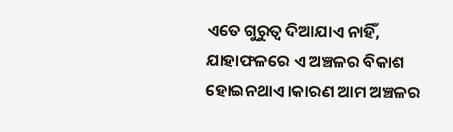ଏତେ ଗୁରୁତ୍ୱ ଦିଆଯାଏ ନାହିଁ, ଯାହାଫଳରେ ଏ ଅଞ୍ଚଳର ବିକାଶ ହୋଇନଥାଏ।କାରଣ ଆମ ଅଞ୍ଚଳର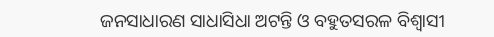ଜନସାଧାରଣ ସାଧାସିଧା ଅଟନ୍ତି ଓ ବହୁତସରଳ ବିଶ୍ୱାସୀ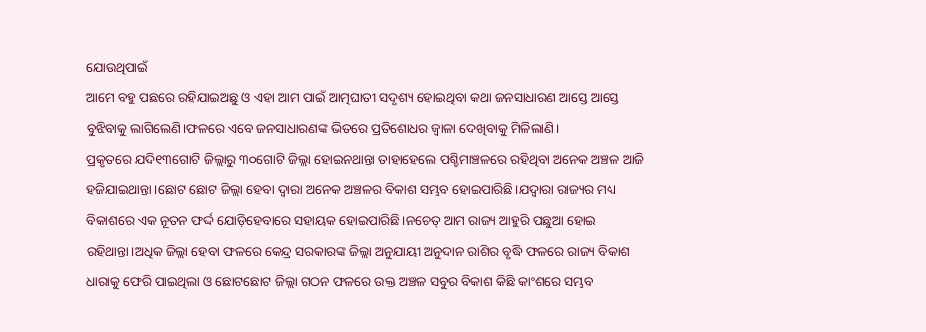ଯୋଉଥିପାଇଁ
ଆମେ ବହୁ ପଛରେ ରହିଯାଇଅଛୁ ଓ ଏହା ଆମ ପାଇଁ ଆତ୍ମଘାତୀ ସଦୃଶ୍ୟ ହୋଇଥିବା କଥା ଜନସାଧାରଣ ଆସ୍ତେ ଆସ୍ତେ ବୁଝିବାକୁ ଲାଗିଲେଣି।ଫଳରେ ଏବେ ଜନସାଧାରଣଙ୍କ ଭିତରେ ପ୍ରତିଶୋଧର ଜ୍ବାଳା ଦେଖିବାକୁ ମିଳିଲାଣି।
ପ୍ରକୃତରେ ଯଦି୧୩ଗୋଟି ଜିଲ୍ଲାରୁ ୩୦ଗୋଟି ଜିଲ୍ଲା ହୋଇନଥାନ୍ତା ତାହାହେଲେ ପଶ୍ଚିମାଞ୍ଚଳରେ ରହିଥିବା ଅନେକ ଅଞ୍ଚଳ ଆଜି ହଜିଯାଇଥାନ୍ତା।ଛୋଟ ଛୋଟ ଜିଲ୍ଲା ହେବା ଦ୍ୱାରା ଅନେକ ଅଞ୍ଚଳର ବିକାଶ ସମ୍ଭବ ହୋଇପାରିଛି।ଯଦ୍ବାରା ରାଜ୍ୟର ମଧ୍ୟ ବିକାଶରେ ଏକ ନୂତନ ଫର୍ଦ୍ଦ ଯୋଡ଼ିହେବାରେ ସହାୟକ ହୋଇପାରିଛି।ନଚେତ୍ ଆମ ରାଜ୍ୟ ଆହୁରି ପଛୁଆ ହୋଇ ରହିଥାନ୍ତା।ଅଧିକ ଜିଲ୍ଲା ହେବା ଫଳରେ କେନ୍ଦ୍ର ସରକାରଙ୍କ ଜିଲ୍ଲା ଅନୁଯାୟୀ ଅନୁଦାନ ରାଶିର ବୃଦ୍ଧି ଫଳରେ ରାଜ୍ୟ ବିକାଶ ଧାରାକୁ ଫେରି ପାଇଥିଲା ଓ ଛୋଟଛୋଟ ଜିଲ୍ଲା ଗଠନ ଫଳରେ ଉକ୍ତ ଅଞ୍ଚଳ ସବୁର ବିକାଶ କିଛି କାଂଶରେ ସମ୍ଭବ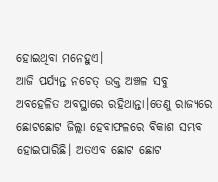ହୋଇଥିବା ମନେହୁଏ।
ଆଜି ପର୍ଯ୍ୟନ୍ତ ନଚେତ୍ ଉକ୍ତ ଅଞ୍ଚଳ ସବୁ ଅବହେଳିତ ଅବସ୍ଥାରେ ରହିଥାନ୍ତା।ତେଣୁ ରାଜ୍ୟରେ ଛୋଟଛୋଟ ଜିଲ୍ଲା ହେବାଫଳରେ ବିକାଶ ସମ୍ଭବ ହୋଇପାରିଛି। ଅତଏବ ଛୋଟ ଛୋଟ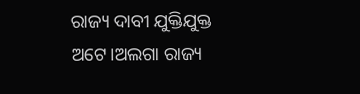ରାଜ୍ୟ ଦାବୀ ଯୁକ୍ତିଯୁକ୍ତ ଅଟେ।ଅଲଗା ରାଜ୍ୟ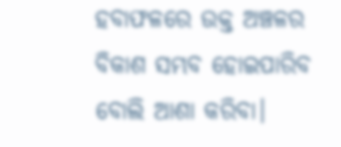ହବାଫଳରେ ଉକ୍ତ ଅଞ୍ଚଳର ବିକାଶ ସମ୍ଭବ ହୋଇପାରିବ ବୋଲି ଆଶା କରିବା।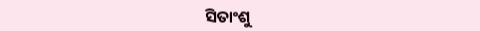ସିତାଂଶୁ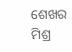ଶେଖର ମିଶ୍ର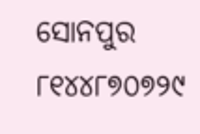ସୋନପୁର
୮୧୪୪୮୭୦୭୨୯